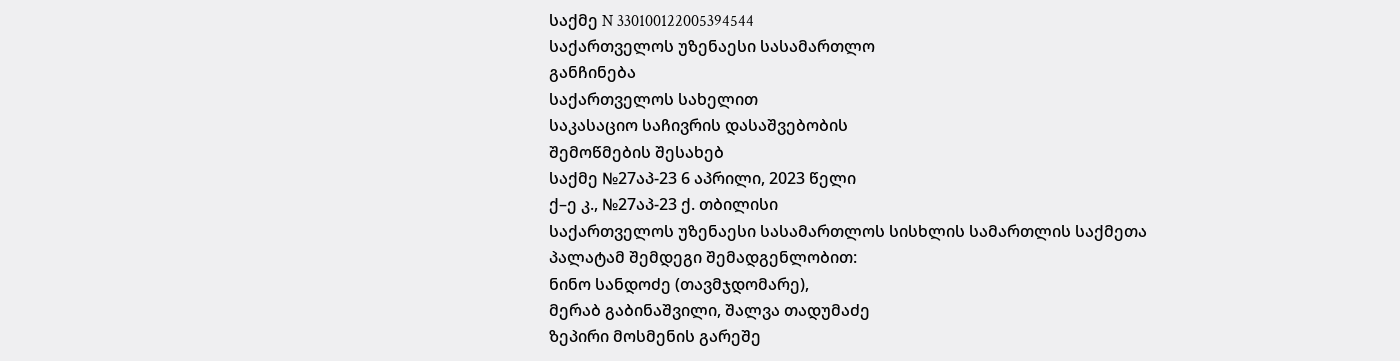საქმე N 330100122005394544
საქართველოს უზენაესი სასამართლო
განჩინება
საქართველოს სახელით
საკასაციო საჩივრის დასაშვებობის
შემოწმების შესახებ
საქმე №27აპ-23 6 აპრილი, 2023 წელი
ქ–ე კ., №27აპ-23 ქ. თბილისი
საქართველოს უზენაესი სასამართლოს სისხლის სამართლის საქმეთა
პალატამ შემდეგი შემადგენლობით:
ნინო სანდოძე (თავმჯდომარე),
მერაბ გაბინაშვილი, შალვა თადუმაძე
ზეპირი მოსმენის გარეშე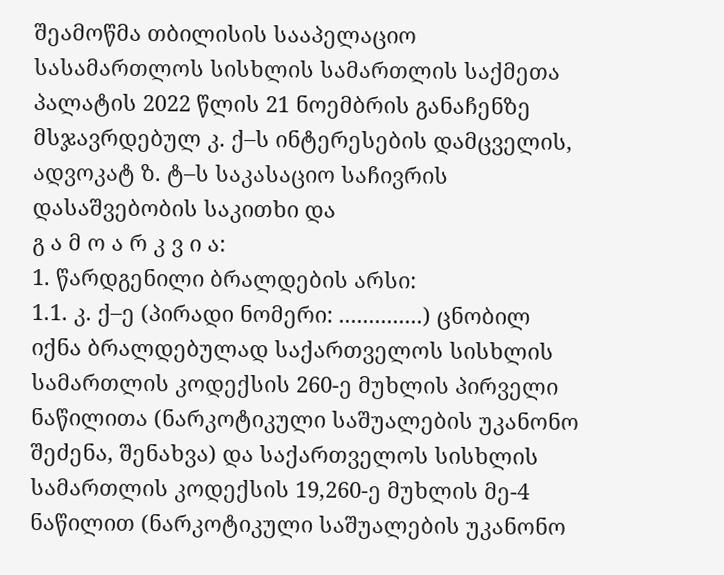შეამოწმა თბილისის სააპელაციო სასამართლოს სისხლის სამართლის საქმეთა პალატის 2022 წლის 21 ნოემბრის განაჩენზე მსჯავრდებულ კ. ქ–ს ინტერესების დამცველის, ადვოკატ ზ. ტ–ს საკასაციო საჩივრის დასაშვებობის საკითხი და
გ ა მ ო ა რ კ ვ ი ა:
1. წარდგენილი ბრალდების არსი:
1.1. კ. ქ–ე (პირადი ნომერი: ..............) ცნობილ იქნა ბრალდებულად საქართველოს სისხლის სამართლის კოდექსის 260-ე მუხლის პირველი ნაწილითა (ნარკოტიკული საშუალების უკანონო შეძენა, შენახვა) და საქართველოს სისხლის სამართლის კოდექსის 19,260-ე მუხლის მე-4 ნაწილით (ნარკოტიკული საშუალების უკანონო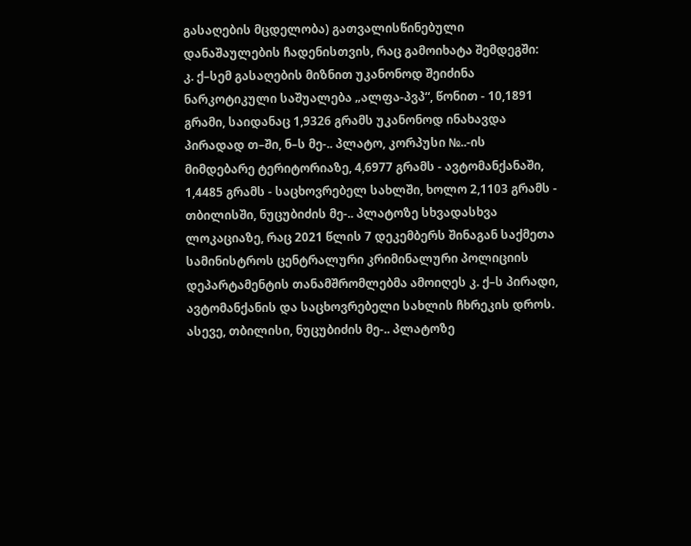გასაღების მცდელობა) გათვალისწინებული დანაშაულების ჩადენისთვის, რაც გამოიხატა შემდეგში:
კ. ქ–სემ გასაღების მიზნით უკანონოდ შეიძინა ნარკოტიკული საშუალება „ალფა-პვპ“, წონით - 10,1891 გრამი, საიდანაც 1,9326 გრამს უკანონოდ ინახავდა პირადად თ–ში, ნ–ს მე-.. პლატო, კორპუსი №..-ის მიმდებარე ტერიტორიაზე, 4,6977 გრამს - ავტომანქანაში, 1,4485 გრამს - საცხოვრებელ სახლში, ხოლო 2,1103 გრამს - თბილისში, ნუცუბიძის მე-.. პლატოზე სხვადასხვა ლოკაციაზე, რაც 2021 წლის 7 დეკემბერს შინაგან საქმეთა სამინისტროს ცენტრალური კრიმინალური პოლიციის დეპარტამენტის თანამშრომლებმა ამოიღეს კ. ქ–ს პირადი, ავტომანქანის და საცხოვრებელი სახლის ჩხრეკის დროს. ასევე, თბილისი, ნუცუბიძის მე-.. პლატოზე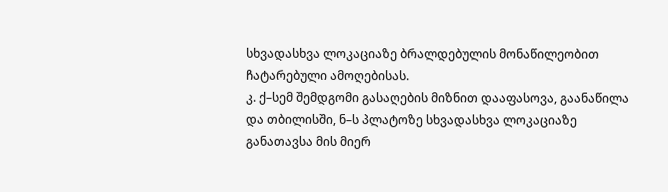სხვადასხვა ლოკაციაზე ბრალდებულის მონაწილეობით ჩატარებული ამოღებისას.
კ. ქ–სემ შემდგომი გასაღების მიზნით დააფასოვა, გაანაწილა და თბილისში, ნ–ს პლატოზე სხვადასხვა ლოკაციაზე განათავსა მის მიერ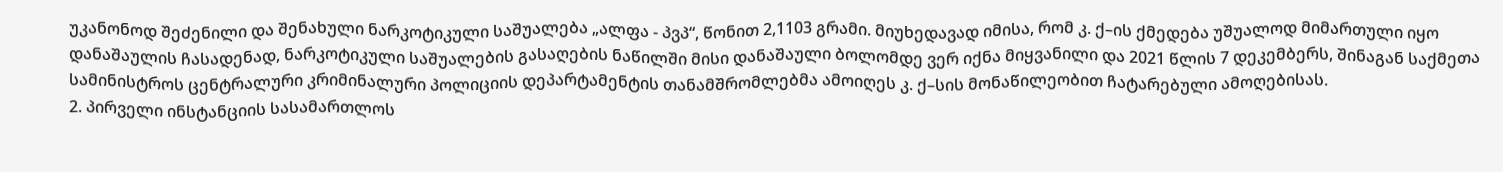უკანონოდ შეძენილი და შენახული ნარკოტიკული საშუალება „ალფა - პვპ“, წონით 2,1103 გრამი. მიუხედავად იმისა, რომ კ. ქ–ის ქმედება უშუალოდ მიმართული იყო დანაშაულის ჩასადენად, ნარკოტიკული საშუალების გასაღების ნაწილში მისი დანაშაული ბოლომდე ვერ იქნა მიყვანილი და 2021 წლის 7 დეკემბერს, შინაგან საქმეთა სამინისტროს ცენტრალური კრიმინალური პოლიციის დეპარტამენტის თანამშრომლებმა ამოიღეს კ. ქ–სის მონაწილეობით ჩატარებული ამოღებისას.
2. პირველი ინსტანციის სასამართლოს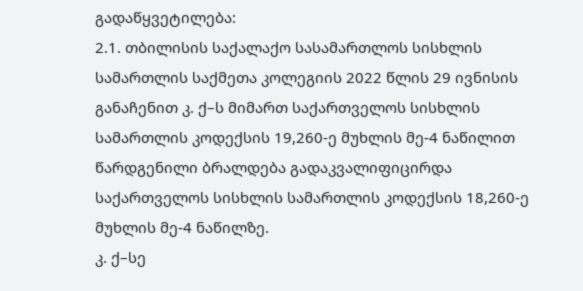გადაწყვეტილება:
2.1. თბილისის საქალაქო სასამართლოს სისხლის სამართლის საქმეთა კოლეგიის 2022 წლის 29 ივნისის განაჩენით კ. ქ–ს მიმართ საქართველოს სისხლის სამართლის კოდექსის 19,260-ე მუხლის მე-4 ნაწილით წარდგენილი ბრალდება გადაკვალიფიცირდა საქართველოს სისხლის სამართლის კოდექსის 18,260-ე მუხლის მე-4 ნაწილზე.
კ. ქ–სე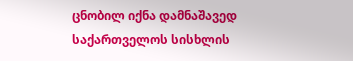ცნობილ იქნა დამნაშავედ საქართველოს სისხლის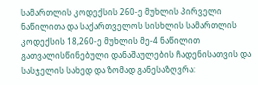სამართლის კოდექსის 260-ე მუხლის პირველი ნაწილითა და საქართველოს სისხლის სამართლის კოდექსის 18,260-ე მუხლის მე-4 ნაწილით გათვალისწინებული დანაშაულების ჩადენისათვის და სასჯელის სახედ და ზომად განესაზღვრა: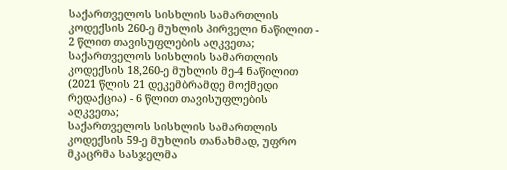საქართველოს სისხლის სამართლის კოდექსის 260-ე მუხლის პირველი ნაწილით - 2 წლით თავისუფლების აღკვეთა;
საქართველოს სისხლის სამართლის კოდექსის 18,260-ე მუხლის მე-4 ნაწილით (2021 წლის 21 დეკემბრამდე მოქმედი რედაქცია) - 6 წლით თავისუფლების აღკვეთა;
საქართველოს სისხლის სამართლის კოდექსის 59-ე მუხლის თანახმად, უფრო მკაცრმა სასჯელმა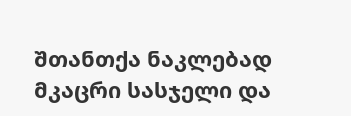შთანთქა ნაკლებად მკაცრი სასჯელი და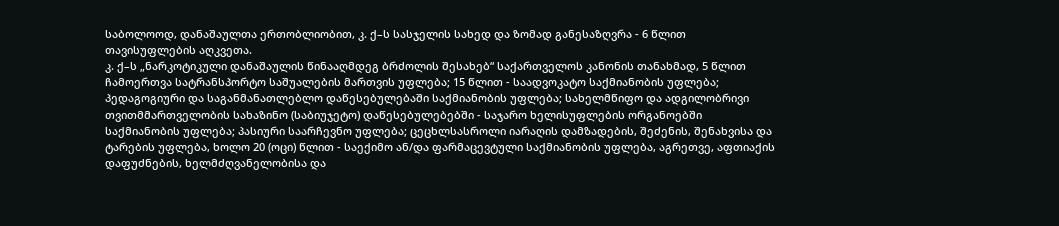საბოლოოდ, დანაშაულთა ერთობლიობით, კ. ქ–ს სასჯელის სახედ და ზომად განესაზღვრა - 6 წლით თავისუფლების აღკვეთა.
კ. ქ–ს „ნარკოტიკული დანაშაულის წინააღმდეგ ბრძოლის შესახებ“ საქართველოს კანონის თანახმად, 5 წლით ჩამოერთვა სატრანსპორტო საშუალების მართვის უფლება; 15 წლით - საადვოკატო საქმიანობის უფლება; პედაგოგიური და საგანმანათლებლო დაწესებულებაში საქმიანობის უფლება; სახელმწიფო და ადგილობრივი თვითმმართველობის სახაზინო (საბიუჯეტო) დაწესებულებებში - საჯარო ხელისუფლების ორგანოებში საქმიანობის უფლება; პასიური საარჩევნო უფლება; ცეცხლსასროლი იარაღის დამზადების, შეძენის, შენახვისა და ტარების უფლება, ხოლო 20 (ოცი) წლით - საექიმო ან/და ფარმაცევტული საქმიანობის უფლება, აგრეთვე, აფთიაქის დაფუძნების, ხელმძღვანელობისა და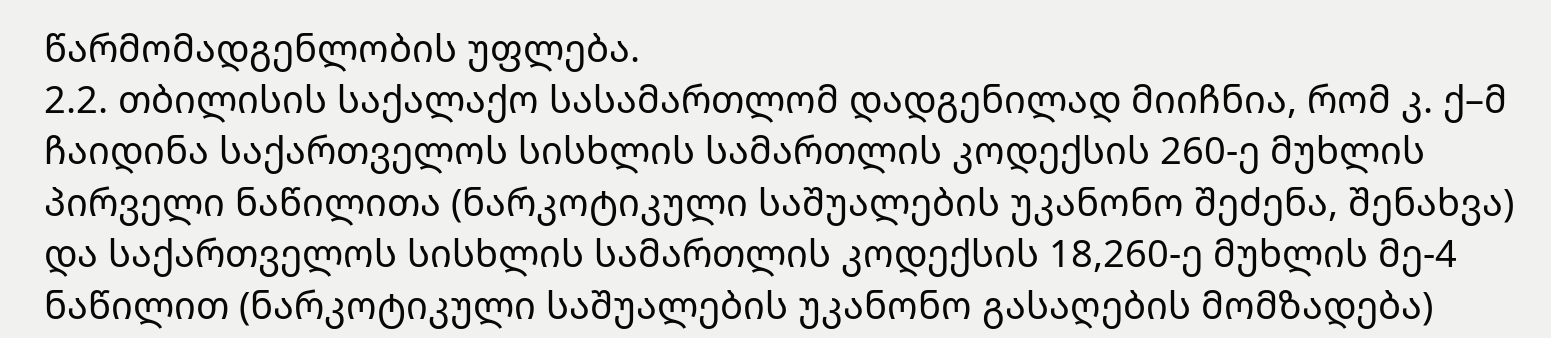წარმომადგენლობის უფლება.
2.2. თბილისის საქალაქო სასამართლომ დადგენილად მიიჩნია, რომ კ. ქ–მ ჩაიდინა საქართველოს სისხლის სამართლის კოდექსის 260-ე მუხლის პირველი ნაწილითა (ნარკოტიკული საშუალების უკანონო შეძენა, შენახვა) და საქართველოს სისხლის სამართლის კოდექსის 18,260-ე მუხლის მე-4 ნაწილით (ნარკოტიკული საშუალების უკანონო გასაღების მომზადება)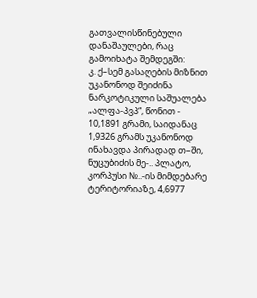გათვალისწინებული დანაშაულები, რაც გამოიხატა შემდეგში:
კ. ქ–სემ გასაღების მიზნით უკანონოდ შეიძინა ნარკოტიკული საშუალება „ალფა-პვპ“, წონით - 10,1891 გრამი, საიდანაც 1,9326 გრამს უკანონოდ ინახავდა პირადად თ–ში, ნუცუბიძის მე-.. პლატო, კორპუსი №..-ის მიმდებარე ტერიტორიაზე, 4,6977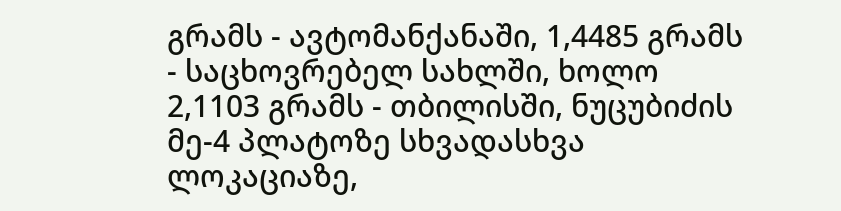გრამს - ავტომანქანაში, 1,4485 გრამს - საცხოვრებელ სახლში, ხოლო 2,1103 გრამს - თბილისში, ნუცუბიძის მე-4 პლატოზე სხვადასხვა ლოკაციაზე,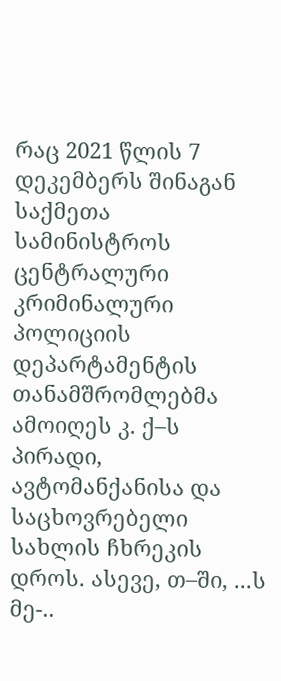რაც 2021 წლის 7 დეკემბერს შინაგან საქმეთა სამინისტროს ცენტრალური კრიმინალური პოლიციის დეპარტამენტის თანამშრომლებმა ამოიღეს კ. ქ–ს პირადი, ავტომანქანისა და საცხოვრებელი სახლის ჩხრეკის დროს. ასევე, თ–ში, ...ს მე-..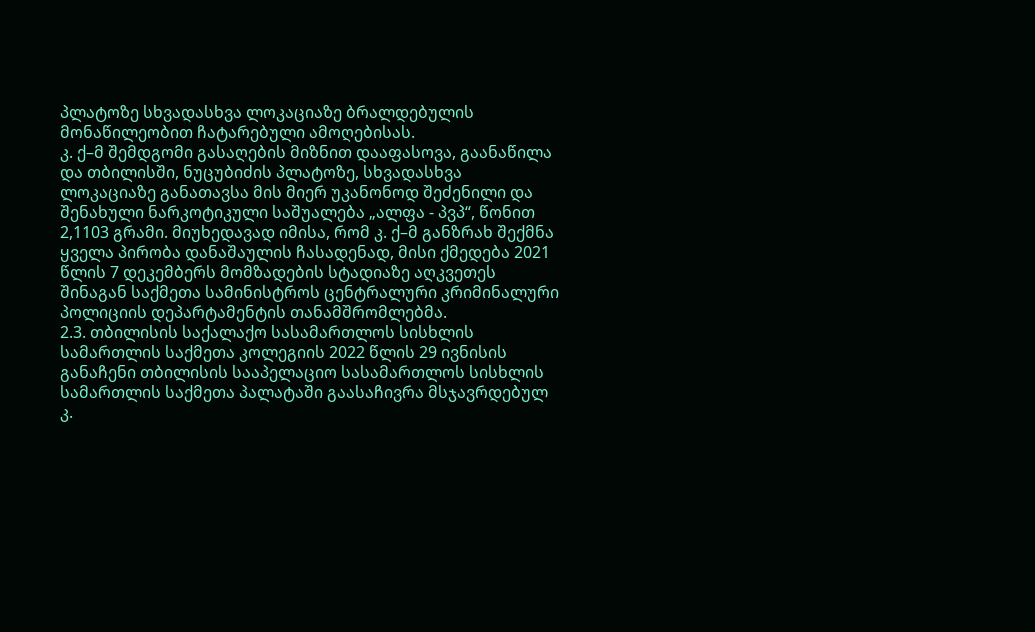პლატოზე სხვადასხვა ლოკაციაზე ბრალდებულის მონაწილეობით ჩატარებული ამოღებისას.
კ. ქ–მ შემდგომი გასაღების მიზნით დააფასოვა, გაანაწილა და თბილისში, ნუცუბიძის პლატოზე, სხვადასხვა ლოკაციაზე განათავსა მის მიერ უკანონოდ შეძენილი და შენახული ნარკოტიკული საშუალება „ალფა - პვპ“, წონით 2,1103 გრამი. მიუხედავად იმისა, რომ კ. ქ–მ განზრახ შექმნა ყველა პირობა დანაშაულის ჩასადენად, მისი ქმედება 2021 წლის 7 დეკემბერს მომზადების სტადიაზე აღკვეთეს შინაგან საქმეთა სამინისტროს ცენტრალური კრიმინალური პოლიციის დეპარტამენტის თანამშრომლებმა.
2.3. თბილისის საქალაქო სასამართლოს სისხლის სამართლის საქმეთა კოლეგიის 2022 წლის 29 ივნისის განაჩენი თბილისის სააპელაციო სასამართლოს სისხლის სამართლის საქმეთა პალატაში გაასაჩივრა მსჯავრდებულ კ.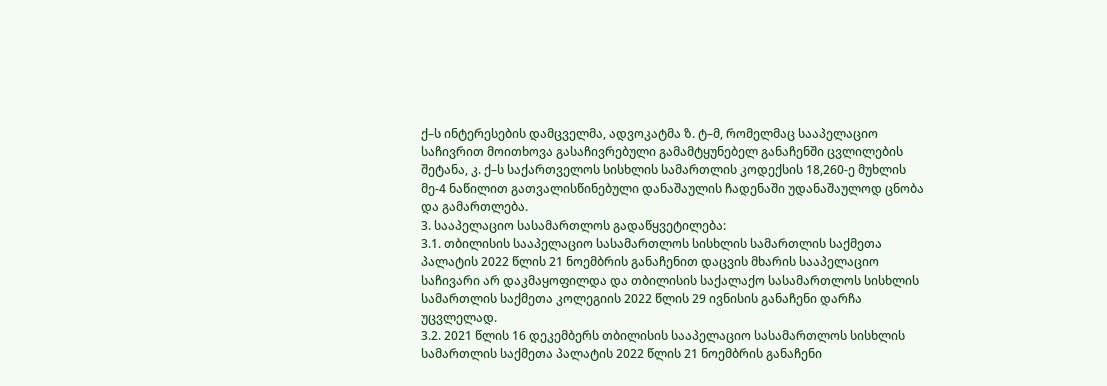ქ–ს ინტერესების დამცველმა, ადვოკატმა ზ. ტ–მ, რომელმაც სააპელაციო საჩივრით მოითხოვა გასაჩივრებული გამამტყუნებელ განაჩენში ცვლილების შეტანა, კ. ქ–ს საქართველოს სისხლის სამართლის კოდექსის 18,260-ე მუხლის მე-4 ნაწილით გათვალისწინებული დანაშაულის ჩადენაში უდანაშაულოდ ცნობა და გამართლება.
3. სააპელაციო სასამართლოს გადაწყვეტილება:
3.1. თბილისის სააპელაციო სასამართლოს სისხლის სამართლის საქმეთა პალატის 2022 წლის 21 ნოემბრის განაჩენით დაცვის მხარის სააპელაციო საჩივარი არ დაკმაყოფილდა და თბილისის საქალაქო სასამართლოს სისხლის სამართლის საქმეთა კოლეგიის 2022 წლის 29 ივნისის განაჩენი დარჩა უცვლელად.
3.2. 2021 წლის 16 დეკემბერს თბილისის სააპელაციო სასამართლოს სისხლის სამართლის საქმეთა პალატის 2022 წლის 21 ნოემბრის განაჩენი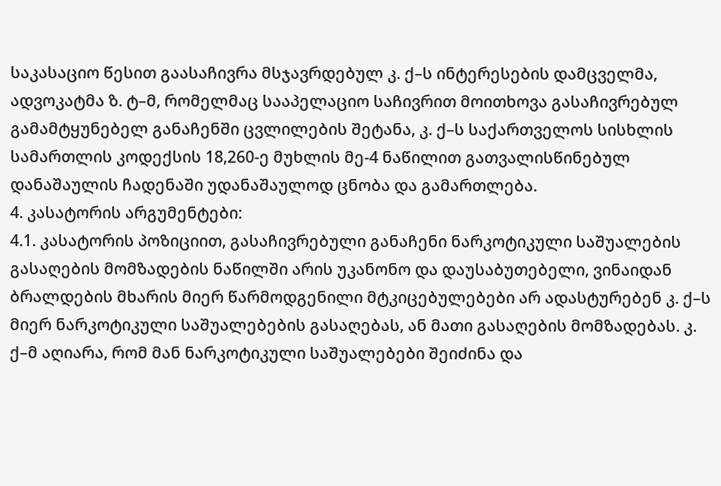საკასაციო წესით გაასაჩივრა მსჯავრდებულ კ. ქ–ს ინტერესების დამცველმა, ადვოკატმა ზ. ტ–მ, რომელმაც სააპელაციო საჩივრით მოითხოვა გასაჩივრებულ გამამტყუნებელ განაჩენში ცვლილების შეტანა, კ. ქ–ს საქართველოს სისხლის სამართლის კოდექსის 18,260-ე მუხლის მე-4 ნაწილით გათვალისწინებულ დანაშაულის ჩადენაში უდანაშაულოდ ცნობა და გამართლება.
4. კასატორის არგუმენტები:
4.1. კასატორის პოზიციით, გასაჩივრებული განაჩენი ნარკოტიკული საშუალების გასაღების მომზადების ნაწილში არის უკანონო და დაუსაბუთებელი, ვინაიდან ბრალდების მხარის მიერ წარმოდგენილი მტკიცებულებები არ ადასტურებენ კ. ქ–ს მიერ ნარკოტიკული საშუალებების გასაღებას, ან მათი გასაღების მომზადებას. კ. ქ–მ აღიარა, რომ მან ნარკოტიკული საშუალებები შეიძინა და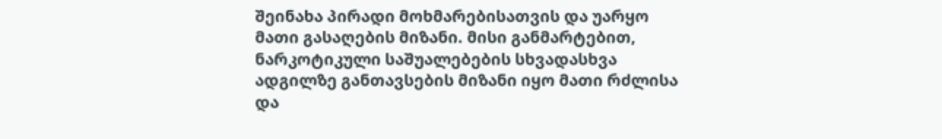შეინახა პირადი მოხმარებისათვის და უარყო მათი გასაღების მიზანი. მისი განმარტებით, ნარკოტიკული საშუალებების სხვადასხვა ადგილზე განთავსების მიზანი იყო მათი რძლისა და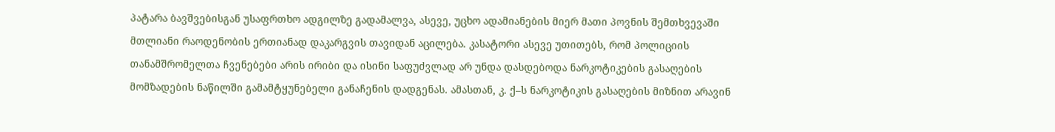პატარა ბავშვებისგან უსაფრთხო ადგილზე გადამალვა, ასევე, უცხო ადამიანების მიერ მათი პოვნის შემთხვევაში მთლიანი რაოდენობის ერთიანად დაკარგვის თავიდან აცილება. კასატორი ასევე უთითებს, რომ პოლიციის თანამშრომელთა ჩვენებები არის ირიბი და ისინი საფუძვლად არ უნდა დასდებოდა ნარკოტიკების გასაღების მომზადების ნაწილში გამამტყუნებელი განაჩენის დადგენას. ამასთან, კ. ქ–ს ნარკოტიკის გასაღების მიზნით არავინ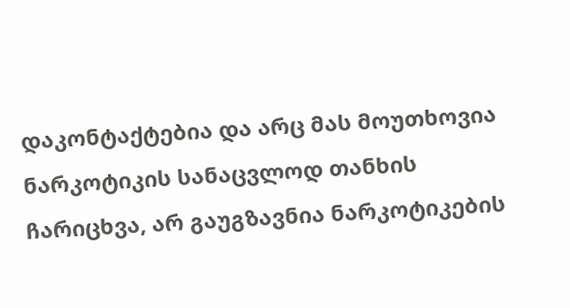დაკონტაქტებია და არც მას მოუთხოვია ნარკოტიკის სანაცვლოდ თანხის ჩარიცხვა, არ გაუგზავნია ნარკოტიკების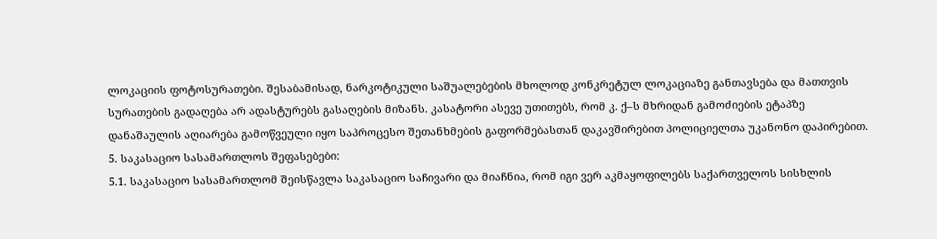ლოკაციის ფოტოსურათები. შესაბამისად, ნარკოტიკული საშუალებების მხოლოდ კონკრეტულ ლოკაციაზე განთავსება და მათთვის სურათების გადაღება არ ადასტურებს გასაღების მიზანს. კასატორი ასევე უთითებს, რომ კ. ქ–ს მხრიდან გამოძიების ეტაპზე დანაშაულის აღიარება გამოწვეული იყო საპროცესო შეთანხმების გაფორმებასთან დაკავშირებით პოლიციელთა უკანონო დაპირებით.
5. საკასაციო სასამართლოს შეფასებები:
5.1. საკასაციო სასამართლომ შეისწავლა საკასაციო საჩივარი და მიაჩნია, რომ იგი ვერ აკმაყოფილებს საქართველოს სისხლის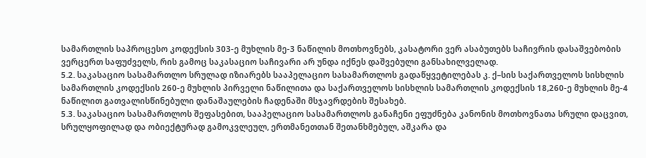სამართლის საპროცესო კოდექსის 303-ე მუხლის მე-3 ნაწილის მოთხოვნებს, კასატორი ვერ ასაბუთებს საჩივრის დასაშვებობის ვერცერთ საფუძველს, რის გამოც საკასაციო საჩივარი არ უნდა იქნეს დაშვებული განსახილველად.
5.2. საკასაციო სასამართლო სრულად იზიარებს სააპელაციო სასამართლოს გადაწყვეტილებას კ. ქ–სის საქართველოს სისხლის სამართლის კოდექსის 260-ე მუხლის პირველი ნაწილითა და საქართველოს სისხლის სამართლის კოდექსის 18,260-ე მუხლის მე-4 ნაწილით გათვალისწინებული დანაშაულების ჩადენაში მსჯავრდების შესახებ.
5.3. საკასაციო სასამართლოს შეფასებით, სააპელაციო სასამართლოს განაჩენი ეფუძნება კანონის მოთხოვნათა სრული დაცვით, სრულყოფილად და ობიექტურად გამოკვლეულ, ერთმანეთთან შეთანხმებულ, აშკარა და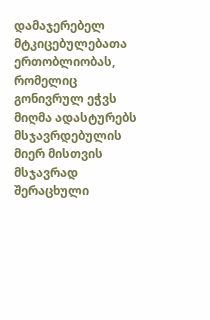დამაჯერებელ მტკიცებულებათა ერთობლიობას, რომელიც გონივრულ ეჭვს მიღმა ადასტურებს მსჯავრდებულის მიერ მისთვის მსჯავრად შერაცხული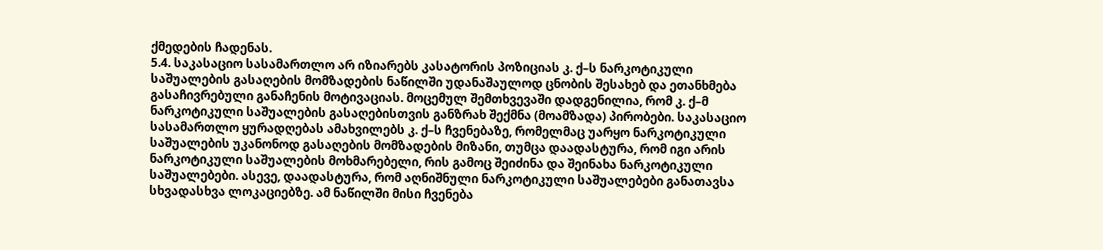ქმედების ჩადენას.
5.4. საკასაციო სასამართლო არ იზიარებს კასატორის პოზიციას კ. ქ–ს ნარკოტიკული საშუალების გასაღების მომზადების ნაწილში უდანაშაულოდ ცნობის შესახებ და ეთანხმება გასაჩივრებული განაჩენის მოტივაციას. მოცემულ შემთხვევაში დადგენილია, რომ კ. ქ–მ ნარკოტიკული საშუალების გასაღებისთვის განზრახ შექმნა (მოამზადა) პირობები. საკასაციო სასამართლო ყურადღებას ამახვილებს კ. ქ–ს ჩვენებაზე, რომელმაც უარყო ნარკოტიკული საშუალების უკანონოდ გასაღების მომზადების მიზანი, თუმცა დაადასტურა, რომ იგი არის ნარკოტიკული საშუალების მოხმარებელი, რის გამოც შეიძინა და შეინახა ნარკოტიკული საშუალებები. ასევე, დაადასტურა, რომ აღნიშნული ნარკოტიკული საშუალებები განათავსა სხვადასხვა ლოკაციებზე. ამ ნაწილში მისი ჩვენება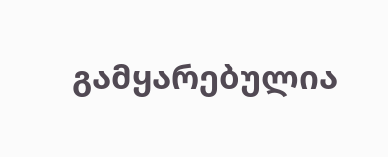გამყარებულია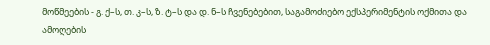მოწმეების - გ. ქ–ს, თ. კ–ს, ზ. ტ–ს და დ. ნ–ს ჩვენებებით, საგამოძიებო ექსპერიმენტის ოქმითა და ამოღების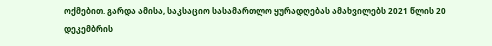ოქმებით. გარდა ამისა, საკსაციო სასამართლო ყურადღებას ამახვილებს 2021 წლის 20 დეკემბრის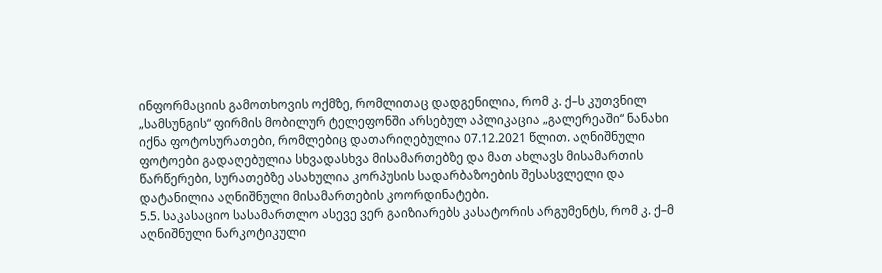ინფორმაციის გამოთხოვის ოქმზე, რომლითაც დადგენილია, რომ კ. ქ–ს კუთვნილ „სამსუნგის“ ფირმის მობილურ ტელეფონში არსებულ აპლიკაცია „გალერეაში“ ნანახი იქნა ფოტოსურათები, რომლებიც დათარიღებულია 07.12.2021 წლით. აღნიშნული ფოტოები გადაღებულია სხვადასხვა მისამართებზე და მათ ახლავს მისამართის წარწერები, სურათებზე ასახულია კორპუსის სადარბაზოების შესასვლელი და დატანილია აღნიშნული მისამართების კოორდინატები.
5.5. საკასაციო სასამართლო ასევე ვერ გაიზიარებს კასატორის არგუმენტს, რომ კ. ქ–მ აღნიშნული ნარკოტიკული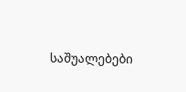საშუალებები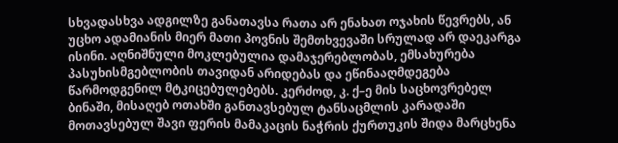სხვადასხვა ადგილზე განათავსა რათა არ ენახათ ოჯახის წევრებს, ან უცხო ადამიანის მიერ მათი პოვნის შემთხვევაში სრულად არ დაეკარგა ისინი. აღნიშნული მოკლებულია დამაჯერებლობას, ემსახურება პასუხისმგებლობის თავიდან არიდებას და ეწინააღმდეგება წარმოდგენილ მტკიცებულებებს. კერძოდ, კ. ქ–ე მის საცხოვრებელ ბინაში, მისაღებ ოთახში განთავსებულ ტანსაცმლის კარადაში მოთავსებულ შავი ფერის მამაკაცის ნაჭრის ქურთუკის შიდა მარცხენა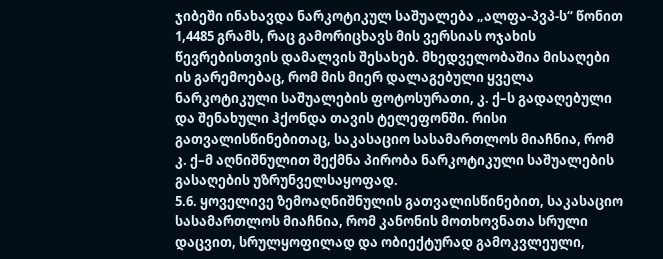ჯიბეში ინახავდა ნარკოტიკულ საშუალება „ალფა-პვპ-ს“ წონით 1,4485 გრამს, რაც გამორიცხავს მის ვერსიას ოჯახის წევრებისთვის დამალვის შესახებ. მხედველობაშია მისაღები ის გარემოებაც, რომ მის მიერ დალაგებული ყველა ნარკოტიკული საშუალების ფოტოსურათი, კ. ქ–ს გადაღებული და შენახული ჰქონდა თავის ტელეფონში. რისი გათვალისწინებითაც, საკასაციო სასამართლოს მიაჩნია, რომ კ. ქ–მ აღნიშნულით შექმნა პირობა ნარკოტიკული საშუალების გასაღების უზრუნველსაყოფად.
5.6. ყოველივე ზემოაღნიშნულის გათვალისწინებით, საკასაციო სასამართლოს მიაჩნია, რომ კანონის მოთხოვნათა სრული დაცვით, სრულყოფილად და ობიექტურად გამოკვლეული,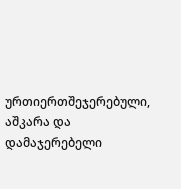ურთიერთშეჯერებული, აშკარა და დამაჯერებელი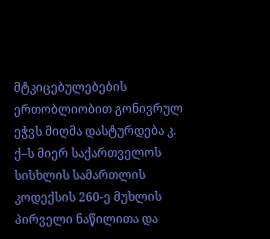მტკიცებულებების ერთობლიობით გონივრულ ეჭვს მიღმა დასტურდება კ. ქ–ს მიერ საქართველოს სისხლის სამართლის კოდექსის 260-ე მუხლის პირველი ნაწილითა და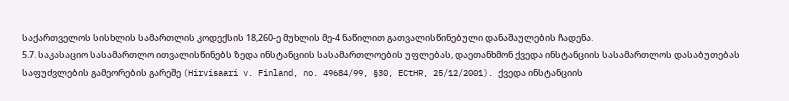საქართველოს სისხლის სამართლის კოდექსის 18,260-ე მუხლის მე-4 ნაწილით გათვალისწინებული დანაშაულების ჩადენა.
5.7. საკასაციო სასამართლო ითვალისწინებს ზედა ინსტანციის სასამართლოების უფლებას, დაეთანხმონ ქვედა ინსტანციის სასამართლოს დასაბუთებას საფუძვლების გამეორების გარეშე (Hirvisaari v. Finland, no. 49684/99, §30, ECtHR, 25/12/2001). ქვედა ინსტანციის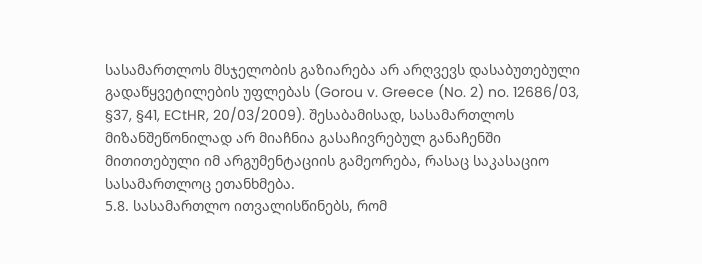სასამართლოს მსჯელობის გაზიარება არ არღვევს დასაბუთებული გადაწყვეტილების უფლებას (Gorou v. Greece (No. 2) no. 12686/03, §37, §41, ECtHR, 20/03/2009). შესაბამისად, სასამართლოს მიზანშეწონილად არ მიაჩნია გასაჩივრებულ განაჩენში მითითებული იმ არგუმენტაციის გამეორება, რასაც საკასაციო სასამართლოც ეთანხმება.
5.8. სასამართლო ითვალისწინებს, რომ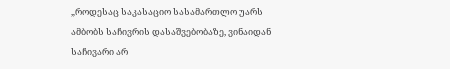„როდესაც საკასაციო სასამართლო უარს ამბობს საჩივრის დასაშვებობაზე, ვინაიდან საჩივარი არ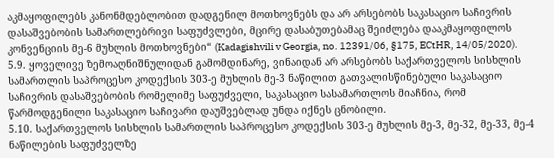აკმაყოფილებს კანონმდებლობით დადგენილ მოთხოვნებს და არ არსებობს საკასაციო საჩივრის დასაშვებობის სამართლებრივი საფუძვლები, მცირე დასაბუთებამაც შეიძლება დააკმაყოფილოს კონვენციის მე-6 მუხლის მოთხოვნები“ (Kadagishvili v Georgia, no. 12391/06, §175, ECtHR, 14/05/2020).
5.9. ყოველივე ზემოაღნიშნულიდან გამომდინარე, ვინაიდან არ არსებობს საქართველოს სისხლის სამართლის საპროცესო კოდექსის 303-ე მუხლის მე-3 ნაწილით გათვალისწინებული საკასაციო საჩივრის დასაშვებობის რომელიმე საფუძველი, საკასაციო სასამართლოს მიაჩნია, რომ წარმოდგენილი საკასაციო საჩივარი დაუშვებლად უნდა იქნეს ცნობილი.
5.10. საქართველოს სისხლის სამართლის საპროცესო კოდექსის 303-ე მუხლის მე-3, მე-32, მე-33, მე-4 ნაწილების საფუძველზე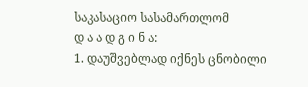საკასაციო სასამართლომ
დ ა ა დ გ ი ნ ა:
1. დაუშვებლად იქნეს ცნობილი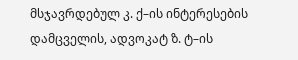მსჯავრდებულ კ. ქ–ის ინტერესების დამცველის, ადვოკატ ზ. ტ–ის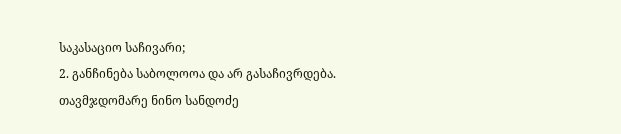საკასაციო საჩივარი;
2. განჩინება საბოლოოა და არ გასაჩივრდება.
თავმჯდომარე ნინო სანდოძე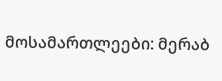მოსამართლეები: მერაბ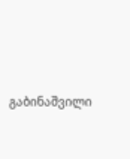გაბინაშვილი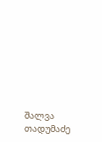შალვა თადუმაძე